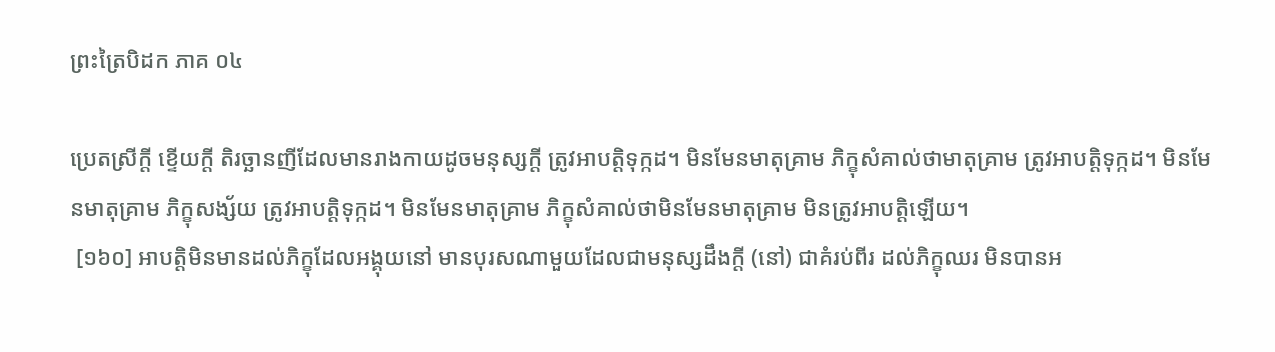ព្រះត្រៃបិដក ភាគ ០៤

ប្រេតស្រីក្តី ខ្ទើយក្តី តិរច្ឆានញីដែលមានរាងកាយដូចមនុស្សក្តី ត្រូវអាបត្តិទុក្កដ។ មិនមែនមាតុគ្រាម ភិក្ខុសំគាល់ថាមាតុគ្រាម ត្រូវអាបត្តិទុក្កដ។ មិនមែនមាតុគ្រាម ភិក្ខុសង្ស័យ ត្រូវអាបត្តិទុក្កដ។ មិនមែនមាតុគ្រាម ភិក្ខុសំគាល់ថាមិនមែនមាតុគ្រាម មិនត្រូវអាបត្តិឡើយ។
 [១៦០] អាបត្តិមិនមានដល់ភិក្ខុដែលអង្គុយនៅ មានបុរសណាមួយដែលជាមនុស្សដឹងក្តី (នៅ) ជាគំរប់ពីរ ដល់ភិក្ខុឈរ មិនបានអ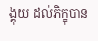ង្គុយ ដល់ភិក្ខុបាន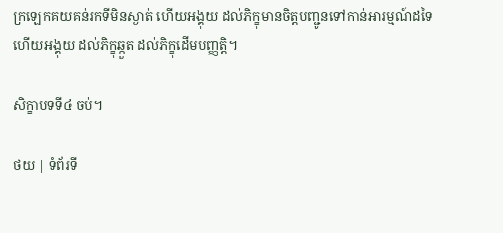ក្រឡេកគយគន់រកទីមិនស្ងាត់ ហើយអង្គុយ ដល់ភិក្ខុមានចិត្តបញ្ជូនទៅកាន់អារម្មណ៍ដទៃ ហើយអង្គុយ ដល់ភិក្ខុឆ្កួត ដល់ភិក្ខុដើមបញ្ញត្តិ។

សិក្ខាបទទី៤ ចប់។

ថយ | ទំព័រទី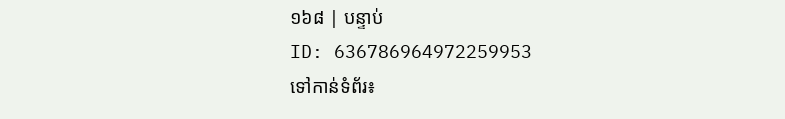១៦៨ | បន្ទាប់
ID: 636786964972259953
ទៅកាន់ទំព័រ៖